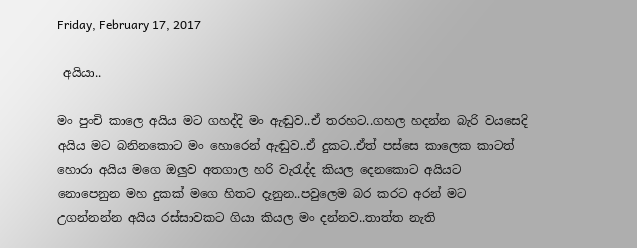Friday, February 17, 2017

 අයියා..

මං පුංචි කාලෙ අයිය මට ගහද්දි මං ඇඬුව..ඒ තරහට..ගහල හදන්න බැරි වයසෙදි අයිය මට බනිනකොට මං හොරෙන් ඇඬුව..ඒ දුකට..ඒත් පස්සෙ කාලෙක කාටත් හොරා අයිය මගෙ ඔලුව අතගාල හරි වැරැද්ද කියල දෙනකොට අයියට නොපෙනුන මහ දුකක් මගෙ හිතට දැනුන..පවුලෙම බර කරට අරන් මට උගන්නන්න අයිය රස්සාවකට ගියා කියල මං දන්නව..තාත්ත නැති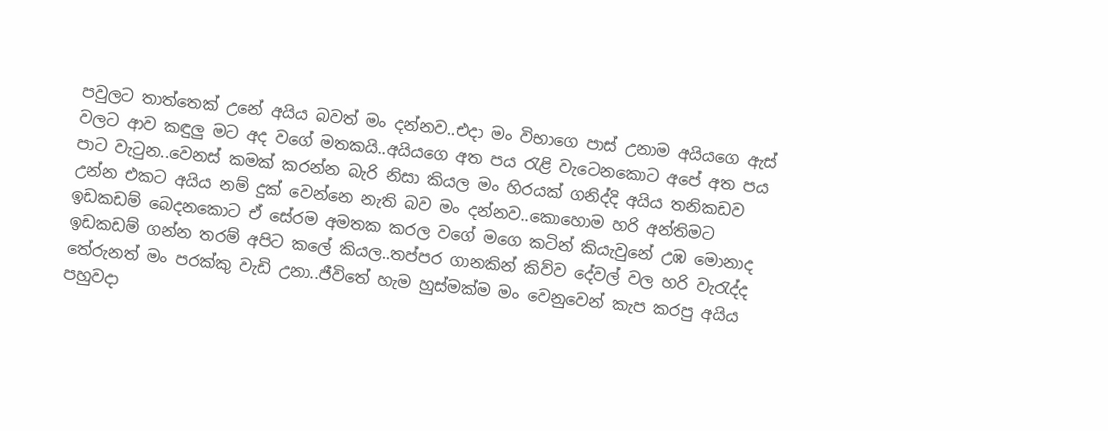පවුලට තාත්තෙක් උනේ අයිය බවත් මං දන්නව..එදා මං විභාගෙ පාස් උනාම අයියගෙ ඇස් වලට ආව කඳුලු මට අද වගේ මතකයි..අයියගෙ අත පය රැළි වැටෙනකොට අපේ අත පය පාට වැටුන..වෙනස් කමක් කරන්න බැරි නිසා කියල මං හිරයක් ගනිද්දි අයිය තනිකඩව උන්න එකට අයිය නම් දුක් වෙන්නෙ නැති බව මං දන්නව..කොහොම හරි අන්තිමට ඉඩකඩම් බෙදනකොට ඒ සේරම අමතක කරල වගේ මගෙ කටින් කියැවුනේ උඹ මොනාද ඉඩකඩම් ගන්න තරම් අපිට කලේ කියල..තප්පර ගානකින් කිව්ව දේවල් වල හරි වැරැද්ද තේරුනත් මං පරක්කු වැඩි උනා..ජීවිතේ හැම හුස්මක්ම මං වෙනුවෙන් කැප කරපු අයිය පහුවදා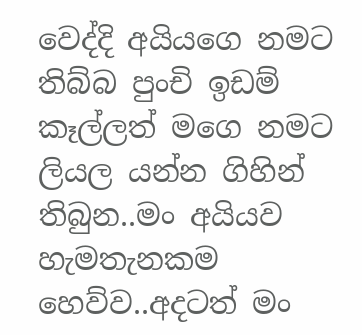වෙද්දි අයියගෙ නමට තිබ්බ පුංචි ඉඩම් කෑල්ලත් මගෙ නමට ලියල යන්න ගිහින් තිබුන..මං අයියව හැමතැනකම හෙව්ව..අදටත් මං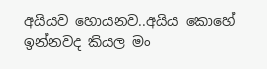අයියව හොයනව..අයිය කොහේ ඉන්නවද කියල මං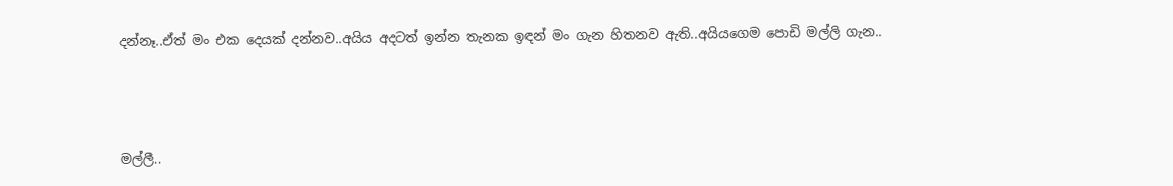දන්නෑ..ඒත් මං එක දෙයක් දන්නව..අයිය අදටත් ඉන්න තැනක ඉඳන් මං ගැන හිතනව ඇති..අයියගෙම පොඩි මල්ලි ගැන..



මල්ලී..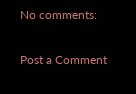No comments:

Post a Comment